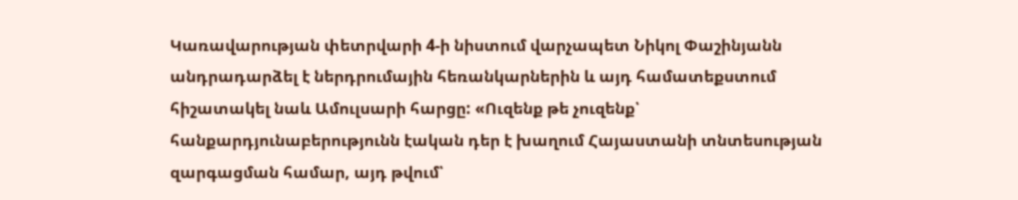Կառավարության փետրվարի 4-ի նիստում վարչապետ Նիկոլ Փաշինյանն անդրադարձել է ներդրումային հեռանկարներին և այդ համատեքստում հիշատակել նաև Ամուլսարի հարցը: «Ուզենք թե չուզենք՝ հանքարդյունաբերությունն էական դեր է խաղում Հայաստանի տնտեսության զարգացման համար, այդ թվում՝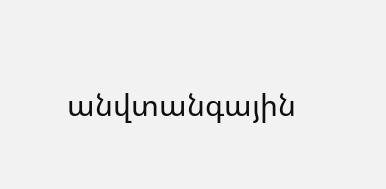անվտանգային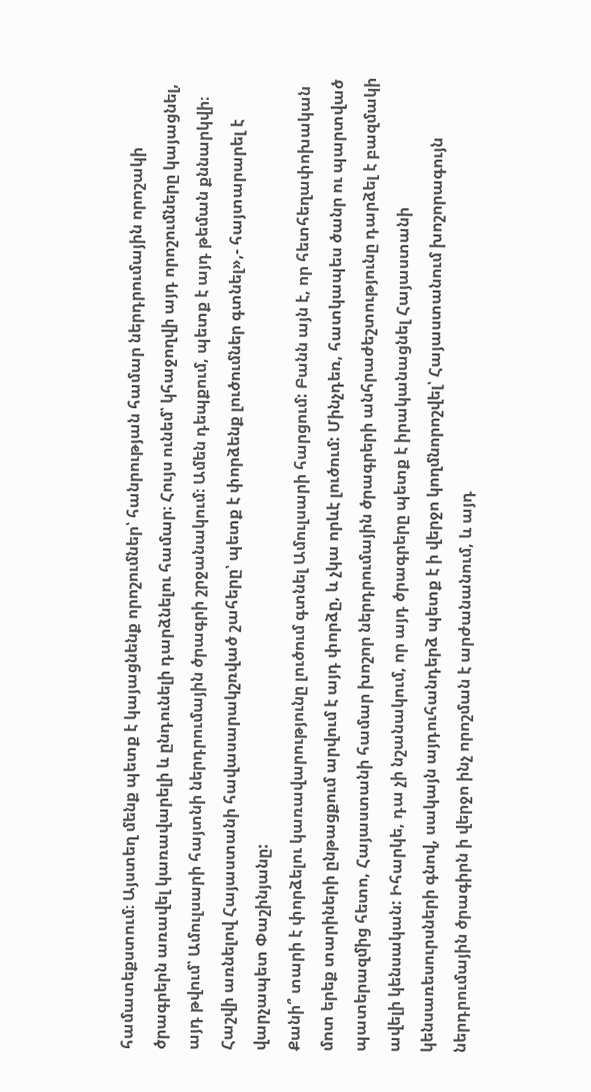համատեքստում։ Այստեղ մենք պետք է կայացնենք որոշումներ՝ հանրության համար ներդրումային որոշակի ծրագրերն առավել կառավարելի և ընդունելի դարձնելու համար։ Հույս ունեմ՝ կհաջողվի այդ որոշումները կայացնել, այդ թվում՝ Ամուլսարի հայտնի ներդրումային ծրագրի շրջանակում։ Ամեն դեպքում, պետք է այդ թեման քննարկվի։ Հաշվի առնելով Հայաստանի հավասարակշռված շահերը՝ պետք է փորձենք լուծումներ գտնել»,- հայտարարել է վարչապետ Փաշինյանը:
Քանի՞ տարի է փորձելու կառավարությունը լուծում գտնել Ամուլսարի հարցում: Բանն այն է, որ հետհեղափոխական մոտ երեք տարիների ընթացքում արվում է այդ փորձը, և չկա որևէ լուծում: Մինչդեռ, հատկապես ծանր ու պարտված պատերազմից հետո, Հայաստանի համար խոշոր ներդրումային ծրագրերի անհրաժեշտությունը դարձել է բազմակի ավելի կենսական: Իհարկե, դա չի նշանակում, որ այդ ծրագրերը պետք է իրականացնել Հայաստանի կենսառեսուրսների գնով, սակայն այդուհանդերձ պետք է ի վերջո կողմնորոշվել՝ Հայաստանում խոշորագույն ներդրումային ծրագիրն ի վերջո ինչ որոշման է արժանանում, և այդ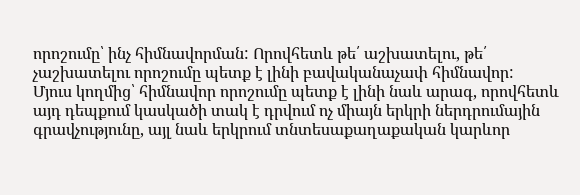որոշումը՝ ինչ հիմնավորման: Որովհետև թե՛ աշխատելու, թե՛ չաշխատելու որոշումը պետք է լինի բավականաչափ հիմնավոր:
Մյուս կողմից՝ հիմնավոր որոշումը պետք է լինի նաև արագ, որովհետև այդ դեպքում կասկածի տակ է դրվում ոչ միայն երկրի ներդրումային գրավչությունը, այլ նաև երկրում տնտեսաքաղաքական կարևոր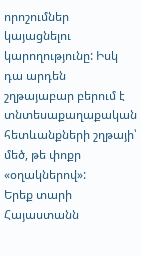որոշումներ կայացնելու կարողությունը: Իսկ դա արդեն շղթայաբար բերում է տնտեսաքաղաքական հետևանքների շղթայի՝ մեծ, թե փոքր «օղակներով»:
Երեք տարի Հայաստանն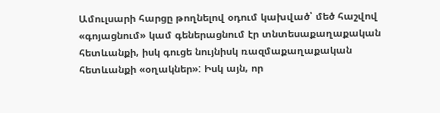Ամուլսարի հարցը թողնելով օդում կախված՝ մեծ հաշվով «գոյացնում» կամ գեներացնում էր տնտեսաքաղաքական հետևանքի, իսկ գուցե նույնիսկ ռազմաքաղաքական հետևանքի «օղակներ»: Իսկ այն, որ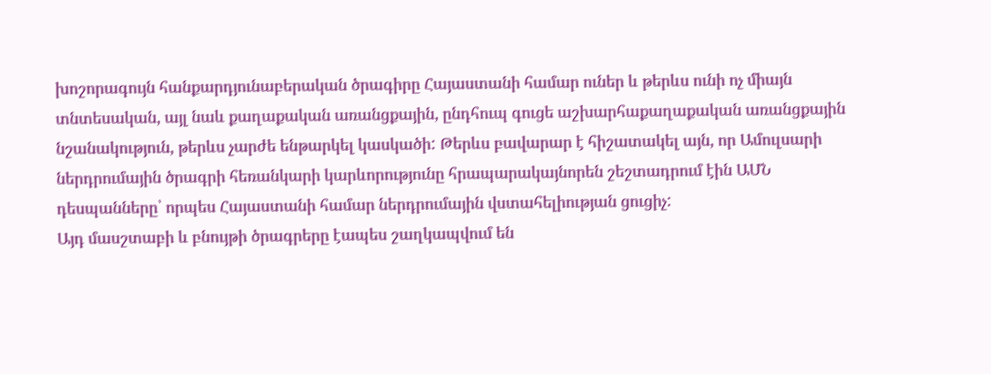խոշորագույն հանքարդյունաբերական ծրագիրը Հայաստանի համար ուներ և թերևս ունի ոչ միայն տնտեսական, այլ նաև քաղաքական առանցքային, ընդհուպ գուցե աշխարհաքաղաքական առանցքային նշանակություն, թերևս չարժե ենթարկել կասկածի: Թերևս բավարար է հիշատակել այն, որ Ամուլսարի ներդրումային ծրագրի հեռանկարի կարևորությունը հրապարակայնորեն շեշտադրում էին ԱՄՆ դեսպանները՝ որպես Հայաստանի համար ներդրումային վստահելիության ցուցիչ:
Այդ մասշտաբի և բնույթի ծրագրերը էապես շաղկապվում են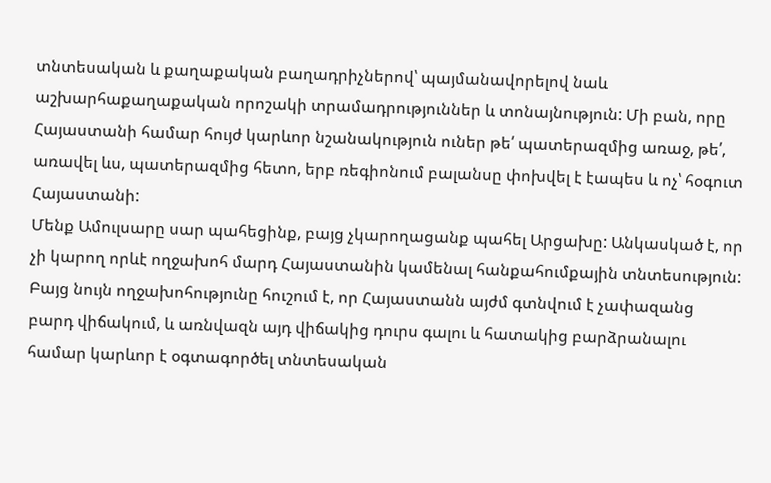տնտեսական և քաղաքական բաղադրիչներով՝ պայմանավորելով նաև աշխարհաքաղաքական որոշակի տրամադրություններ և տոնայնություն: Մի բան, որը Հայաստանի համար հույժ կարևոր նշանակություն ուներ թե՛ պատերազմից առաջ, թե՛, առավել ևս, պատերազմից հետո, երբ ռեգիոնում բալանսը փոխվել է էապես և ոչ՝ հօգուտ Հայաստանի:
Մենք Ամուլսարը սար պահեցինք, բայց չկարողացանք պահել Արցախը: Անկասկած է, որ չի կարող որևէ ողջախոհ մարդ Հայաստանին կամենալ հանքահումքային տնտեսություն: Բայց նույն ողջախոհությունը հուշում է, որ Հայաստանն այժմ գտնվում է չափազանց բարդ վիճակում, և առնվազն այդ վիճակից դուրս գալու և հատակից բարձրանալու համար կարևոր է օգտագործել տնտեսական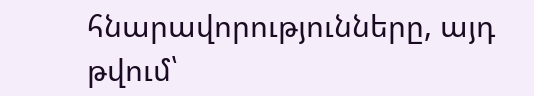հնարավորությունները, այդ թվում՝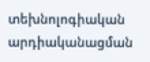տեխնոլոգիական արդիականացման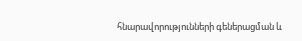հնարավորությունների գեներացման և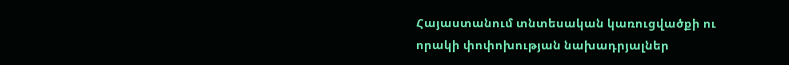Հայաստանում տնտեսական կառուցվածքի ու որակի փոփոխության նախադրյալներ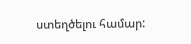ստեղծելու համար: